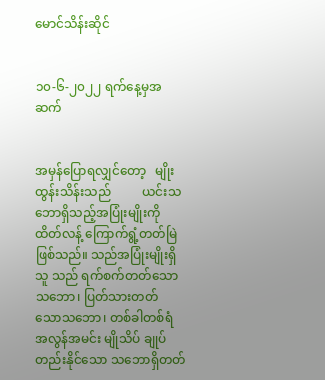မောင်သိန်းဆိုင်


၁၀-၆-၂၀၂၂ ရက်နေ့မှအဆက်


အမှန်ပြောရလျှင်တော့   မျိုးထွန်းသိန်းသည်          ယင်းသဘောရှိသည့်အပြုံးမျိုးကို   ထိတ်လန့် ကြောက်ရွံ့တတ်မြဲဖြစ်သည်။ သည်အပြုံးမျိုးရှိသူ သည် ရက်စက်တတ်သောသဘော၊ ပြတ်သားတတ် သောသဘော၊ တစ်ခါတစ်ရံ အလွန်အမင်း မျိုသိပ် ချုပ်တည်းနိုင်သော သဘောရှိတတ်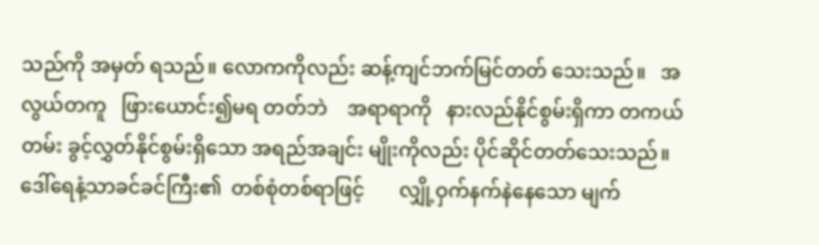သည်ကို အမှတ် ရသည်။ လောကကိုလည်း ဆန့်ကျင်ဘက်မြင်တတ် သေးသည်။   အလွယ်တကူ   ဖြားယောင်း၍မရ တတ်ဘဲ    အရာရာကို   နားလည်နိုင်စွမ်းရှိကာ တကယ်တမ်း ခွင့်လွှတ်နိုင်စွမ်းရှိသော အရည်အချင်း မျိုးကိုလည်း ပိုင်ဆိုင်တတ်သေးသည်။
ဒေါ်ရေနံ့သာခင်ခင်ကြီး၏  တစ်စုံတစ်ရာဖြင့်       လျှို့ဝှက်နက်နဲနေသော မျက်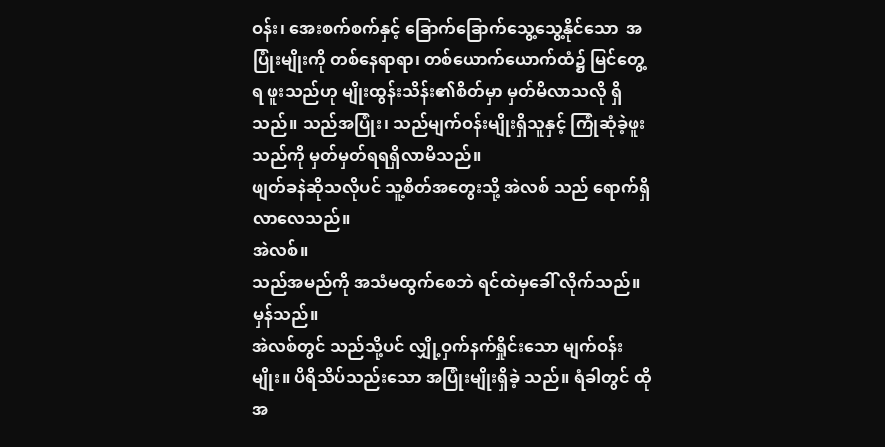ဝန်း၊ အေးစက်စက်နှင့် ခြောက်ခြောက်သွေ့သွေ့နိုင်သော  အပြုံးမျိုးကို တစ်နေရာရာ၊ တစ်ယောက်ယောက်ထံ၌ မြင်တွေ့ရ ဖူးသည်ဟု မျိုးထွန်းသိန်း၏စိတ်မှာ မှတ်မိလာသလို ရှိသည်။ သည်အပြုံး၊ သည်မျက်ဝန်းမျိုးရှိသူနှင့် ကြုံဆုံခဲ့ဖူးသည်ကို မှတ်မှတ်ရရရှိလာမိသည်။
ဖျတ်ခနဲဆိုသလိုပင် သူ့စိတ်အတွေးသို့ အဲလစ် သည် ရောက်ရှိလာလေသည်။
အဲလစ်။
သည်အမည်ကို အသံမထွက်စေဘဲ ရင်ထဲမှခေါ် လိုက်သည်။
မှန်သည်။
အဲလစ်တွင် သည်သို့ပင် လျှို့ဝှက်နက်ရှိုင်းသော မျက်ဝန်းမျိုး။ ပိရိသိပ်သည်းသော အပြုံးမျိုးရှိခဲ့ သည်။ ရံခါတွင် ထိုအ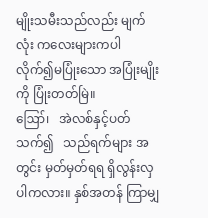မျိုးသမီးသည်လည်း မျက်လုံး ကလေးများကပါ လိုက်၍မပြုံးသော အပြုံးမျိုးကို ပြုံးတတ်မြဲ။
ဪ၊   အဲလစ်နှင့်ပတ်သက်၍   သည်ရက်များ အတွင်း မှတ်မှတ်ရရ ရှိလွန်းလှပါကလား။ နှစ်အတန် ကြာမျှ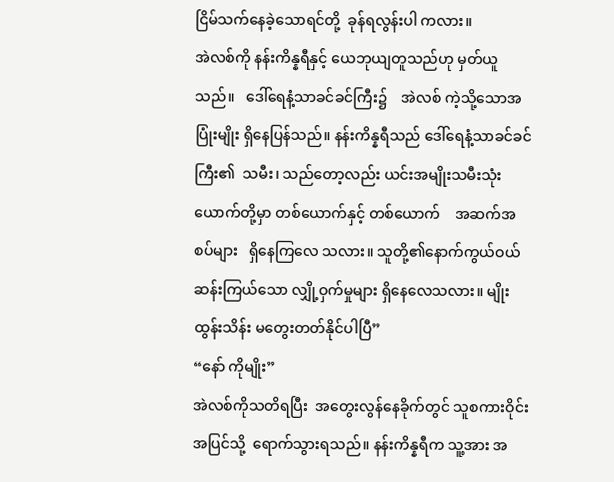ငြိမ်သက်နေခဲ့သောရင်တို့  ခုန်ရလွန်းပါ ကလား။
အဲလစ်ကို နန်းကိန္နရီနှင့် ယေဘုယျတူသည်ဟု မှတ်ယူသည်။   ဒေါ်ရေနံ့သာခင်ခင်ကြီး၌    အဲလစ် ကဲ့သို့သောအပြုံးမျိုး ရှိနေပြန်သည်။ နန်းကိန္နရီသည် ဒေါ်ရေနံ့သာခင်ခင်ကြီး၏  သမီး၊ သည်တော့လည်း ယင်းအမျိုးသမီးသုံးယောက်တို့မှာ တစ်ယောက်နှင့် တစ်ယောက်    အဆက်အစပ်များ   ရှိနေကြလေ သလား။ သူတို့၏နောက်ကွယ်ဝယ်  ဆန်းကြယ်သော လျှို့ဝှက်မှုများ ရှိနေလေသလား။ မျိုးထွန်းသိန်း မတွေးတတ်နိုင်ပါပြီ”
“နော် ကိုမျိုး”
အဲလစ်ကိုသတိရပြီး  အတွေးလွန်နေခိုက်တွင် သူစကားဝိုင်းအပြင်သို့  ရောက်သွားရသည်။ နန်းကိန္နရီက သူ့အား အ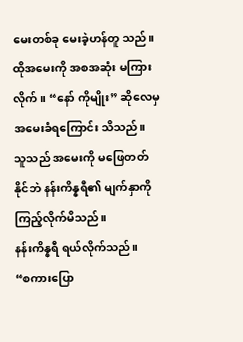မေးတစ်ခု မေးခဲ့ဟန်တူ သည်။ ထိုအမေးကို အစအဆုံး မကြားလိုက်။ “နော် ကိုမျိုး” ဆိုလေမှ အမေးခံရကြောင်း သိသည်။
သူသည် အမေးကို မဖြေတတ်နိုင်ဘဲ နန်းကိန္နရီ၏ မျက်နှာကို ကြည့်လိုက်မိသည်။
နန်းကိန္နရီ ရယ်လိုက်သည်။
“စကားပြော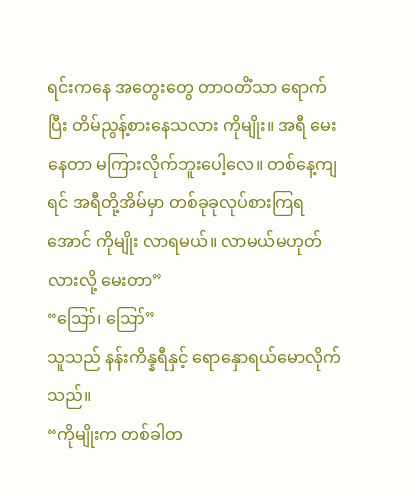ရင်းကနေ အတွေးတွေ တာဝတိံသာ ရောက်ပြီး တိမ်ညွန့်စားနေသလား ကိုမျိုး။ အရီ မေးနေတာ မကြားလိုက်ဘူးပေါ့လေ။ တစ်နေ့ကျရင် အရီတို့အိမ်မှာ တစ်ခုခုလုပ်စားကြရအောင် ကိုမျိုး လာရမယ်။ လာမယ်မဟုတ်လားလို့ မေးတာ”
“ဪ၊ ဪ”
သူသည် နန်းကိန္နရီနှင့် ရောနှောရယ်မောလိုက် သည်။
“ကိုမျိုးက တစ်ခါတ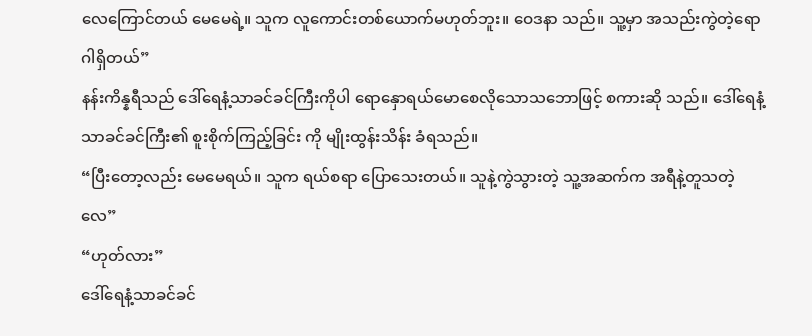လေကြောင်တယ် မေမေရဲ့။ သူက လူကောင်းတစ်ယောက်မဟုတ်ဘူး။ ဝေဒနာ သည်။ သူ့မှာ အသည်းကွဲတဲ့ရောဂါရှိတယ်”
နန်းကိန္နရီသည် ဒေါ်ရေနံ့သာခင်ခင်ကြီးကိုပါ ရောနှောရယ်မောစေလိုသောသဘောဖြင့် စကားဆို သည်။ ဒေါ်ရေနံ့သာခင်ခင်ကြီး၏ စူးစိုက်ကြည့်ခြင်း ကို မျိုးထွန်းသိန်း ခံရသည်။
“ပြီးတော့လည်း မေမေရယ်။ သူက ရယ်စရာ ပြောသေးတယ်။ သူနဲ့ကွဲသွားတဲ့ သူ့အဆက်က အရီနဲ့တူသတဲ့လေ”
“ဟုတ်လား”
ဒေါ်ရေနံ့သာခင်ခင်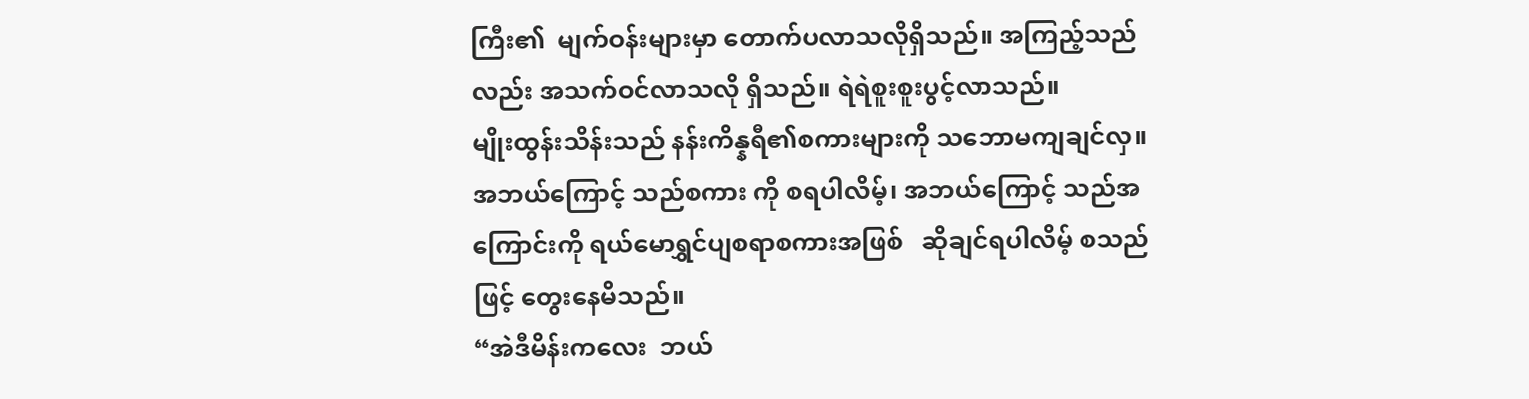ကြီး၏  မျက်ဝန်းများမှာ တောက်ပလာသလိုရှိသည်။ အကြည့်သည်လည်း အသက်ဝင်လာသလို ရှိသည်။ ရဲရဲစူးစူးပွင့်လာသည်။
မျိုးထွန်းသိန်းသည် နန်းကိန္နရီ၏စကားများကို သဘောမကျချင်လှ။ အဘယ်ကြောင့် သည်စကား ကို စရပါလိမ့်၊ အဘယ်ကြောင့် သည်အကြောင်းကို ရယ်မောရွှင်ပျစရာစကားအဖြစ်   ဆိုချင်ရပါလိမ့် စသည်ဖြင့် တွေးနေမိသည်။
“အဲဒီမိန်းကလေး  ဘယ်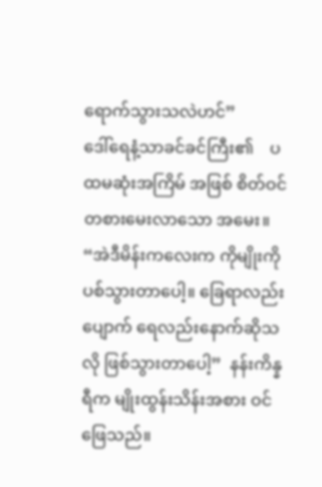ရောက်သွားသလဲဟင်”
ဒေါ်ရေနံ့သာခင်ခင်ကြီး၏    ပထမဆုံးအကြိမ် အဖြစ် စိတ်ဝင်တစားမေးလာသော အမေး။
“အဲဒီမိန်းကလေးက ကိုမျိုးကို ပစ်သွားတာပေါ့။ ခြေရာလည်းပျောက် ရေလည်းနောက်ဆိုသလို ဖြစ်သွားတာပေါ့”  နန်းကိန္နရီက မျိုးထွန်းသိန်းအစား ဝင်ဖြေသည်။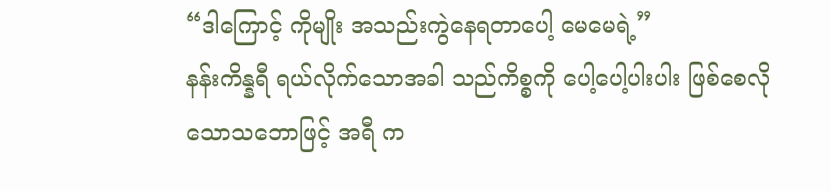“ဒါကြောင့် ကိုမျိုး အသည်းကွဲနေရတာပေါ့ မေမေရဲ့”
နန်းကိန္နရီ ရယ်လိုက်သောအခါ သည်ကိစ္စကို ပေါ့ပေါ့ပါးပါး ဖြစ်စေလိုသောသဘောဖြင့် အရီ က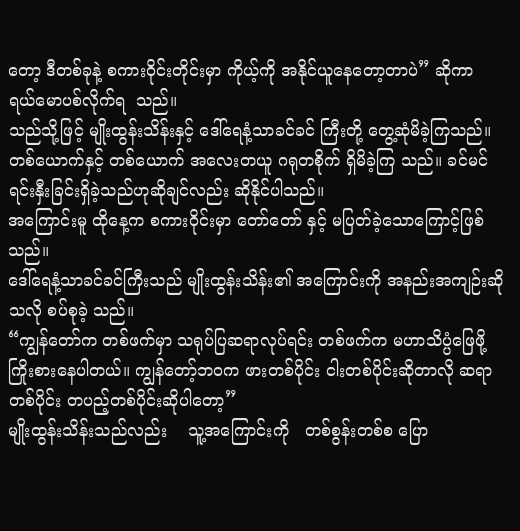တော့ ဒီတစ်ခုနဲ့ စကားဝိုင်းတိုင်းမှာ ကိုယ့်ကို အနိုင်ယူနေတော့တာပဲ” ဆိုကာ ရယ်မောပစ်လိုက်ရ  သည်။
သည်သို့ဖြင့် မျိုးထွန်းသိန်းနှင့် ဒေါ်ရေနံ့သာခင်ခင် ကြီးတို့ တွေ့ဆုံမိခဲ့ကြသည်။ တစ်ယောက်နှင့် တစ်ယောက် အလေးတယူ ဂရုတစိုက် ရှိမိခဲ့ကြ သည်။ ခင်မင်ရင်းနှီးခြင်းရှိခဲ့သည်ဟုဆိုချင်လည်း ဆိုနိုင်ပါသည်။
အကြောင်းမူ ထိုနေ့က စကားဝိုင်းမှာ တော်တော် နှင့် မပြတ်ခဲ့သောကြောင့်ဖြစ်သည်။
ဒေါ်ရေနံ့သာခင်ခင်ကြီးသည် မျိုးထွန်းသိန်း၏ အကြောင်းကို အနည်းအကျဉ်းဆိုသလို စပ်စုခဲ့ သည်။
“ကျွန်တော်က တစ်ဖက်မှာ သရုပ်ပြဆရာလုပ်ရင်း တစ်ဖက်က မဟာသိပ္ပံဖြေဖို့ ကြိုးစားနေပါတယ်။ ကျွန်တော့်ဘဝက ဖားတစ်ပိုင်း ငါးတစ်ပိုင်းဆိုတာလို ဆရာတစ်ပိုင်း တပည့်တစ်ပိုင်းဆိုပါတော့”
မျိုးထွန်းသိန်းသည်လည်း    သူ့အကြောင်းကို   တစ်စွန်းတစ်စ ပြော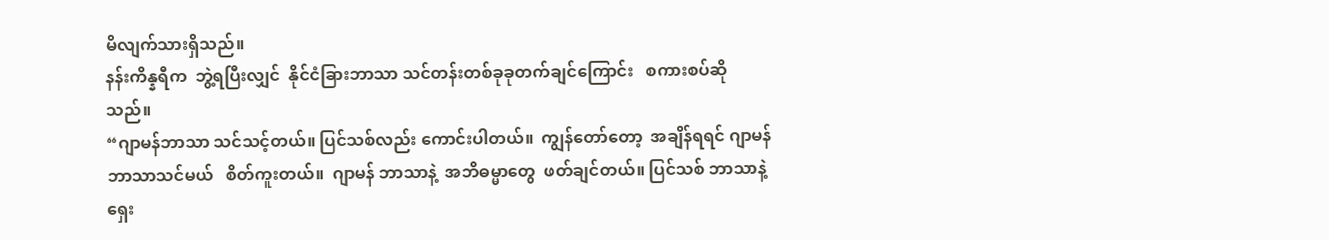မိလျက်သားရှိသည်။
နန်းကိန္နရီက  ဘွဲ့ရပြီးလျှင်  နိုင်ငံခြားဘာသာ သင်တန်းတစ်ခုခုတက်ချင်ကြောင်း   စကားစပ်ဆို သည်။
“ဂျာမန်ဘာသာ သင်သင့်တယ်။ ပြင်သစ်လည်း ကောင်းပါတယ်။  ကျွန်တော်တော့  အချိန်ရရင် ဂျာမန်ဘာသာသင်မယ်   စိတ်ကူးတယ်။  ဂျာမန် ဘာသာနဲ့  အဘိဓမ္မာတွေ  ဖတ်ချင်တယ်။ ပြင်သစ် ဘာသာနဲ့  ရှေး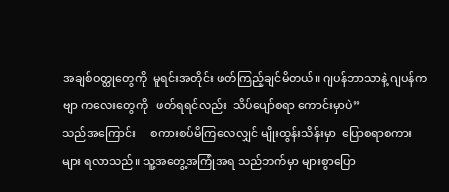အချစ်ဝတ္ထုတွေကို  မူရင်းအတိုင်း ဖတ်ကြည့်ချင်မိတယ်။ ဂျပန်ဘာသာနဲ့ ဂျပန်ကဗျာ ကလေးတွေကို   ဖတ်ရရင်လည်း  သိပ်ပျော်စရာ ကောင်းမှာပဲ”
သည်အကြောင်း     စကားစပ်မိကြလေလျှင် မျိုးထွန်းသိန်းမှာ  ပြောစရာစကားများ ရလာသည်။ သူ့အတွေ့အကြုံအရ သည်ဘက်မှာ များစွာပြော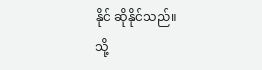နိုင် ဆိုနိုင်သည်။
သို့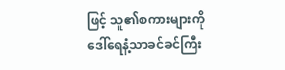ဖြင့် သူ၏စကားများကို ဒေါ်ရေနံ့သာခင်ခင်ကြီး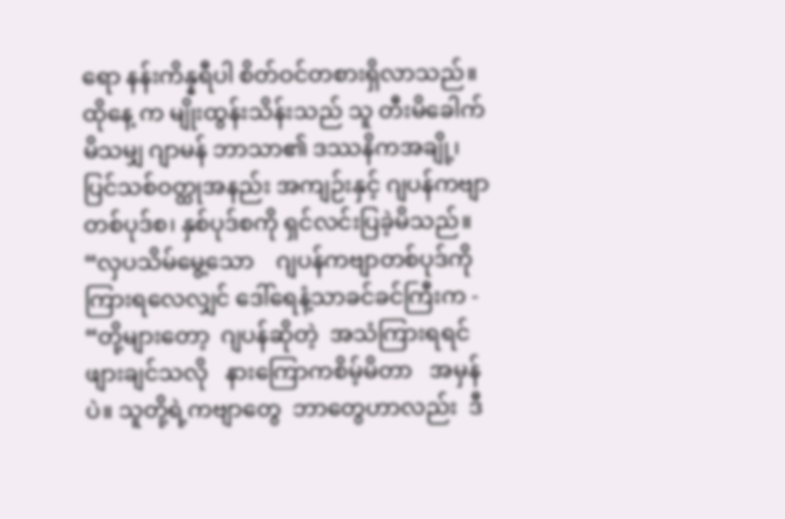ရော နန်းကိန္နရီပါ စိတ်ဝင်တစားရှိလာသည်။ ထိုနေ့ က မျိုးထွန်းသိန်းသည် သူ တီးမိခေါက်မိသမျှ ဂျာမန် ဘာသာ၏ ဒဿနိကအချို့၊  ပြင်သစ်ဝတ္ထုအနည်း အကျဉ်းနှင့် ဂျပန်ကဗျာ တစ်ပုဒ်စ၊ နှစ်ပုဒ်စကို ရှင်လင်းပြခဲ့မိသည်။
“လှပသိမ်မွေ့သော    ဂျပန်ကဗျာတစ်ပုဒ်ကို ကြားရလေလျှင် ဒေါ်ရေနံ့သာခင်ခင်ကြီးက -
“တို့များတော့  ဂျပန်ဆိုတဲ့  အသံကြားရရင် ဖျားချင်သလို   နားကြောကစိမ့်မိတာ   အမှန်ပဲ။ သူတို့ရဲ့ကဗျာတွေ  ဘာတွေဟာလည်း  ဒီ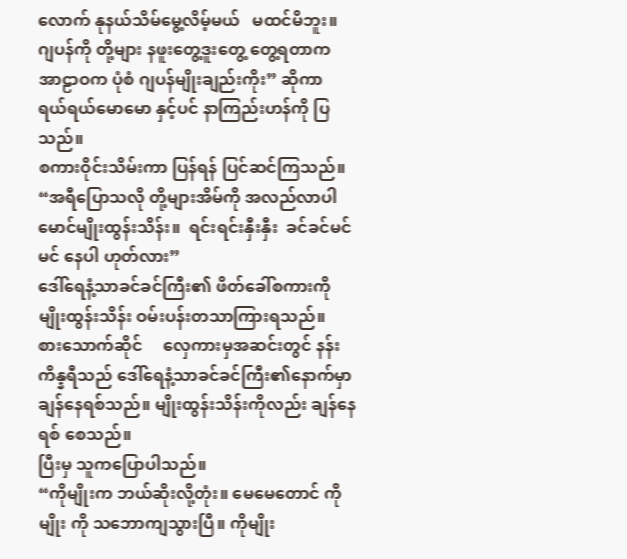လောက် နုနယ်သိမ်မွေ့လိမ့်မယ်   မထင်မိဘူး။  ဂျပန်ကို တို့များ နဖူးတွေ့ဒူးတွေ့ တွေ့ရတာက အာဠာဝက ပုံစံ ဂျပန်မျိုးချည်းကိုး” ဆိုကာ ရယ်ရယ်မောမော နှင့်ပင် နာကြည်းဟန်ကို ပြသည်။
စကားဝိုင်းသိမ်းကာ ပြန်ရန် ပြင်ဆင်ကြသည်။
“အရီပြောသလို တို့များအိမ်ကို အလည်လာပါ မောင်မျိုးထွန်းသိန်း။  ရင်းရင်းနှီးနှီး  ခင်ခင်မင်မင် နေပါ ဟုတ်လား”
ဒေါ်ရေနံ့သာခင်ခင်ကြီး၏ ဖိတ်ခေါ်စကားကို မျိုးထွန်းသိန်း ဝမ်းပန်းတသာကြားရသည်။
စားသောက်ဆိုင်     လှေကားမှအဆင်းတွင် နန်းကိန္နရီသည် ဒေါ်ရေနံ့သာခင်ခင်ကြီး၏နောက်မှာ ချန်နေရစ်သည်။ မျိုးထွန်းသိန်းကိုလည်း ချန်နေရစ် စေသည်။
ပြီးမှ သူကပြောပါသည်။
“ကိုမျိုးက ဘယ်ဆိုးလို့တုံး။ မေမေတောင် ကိုမျိုး ကို သဘောကျသွားပြီ။ ကိုမျိုး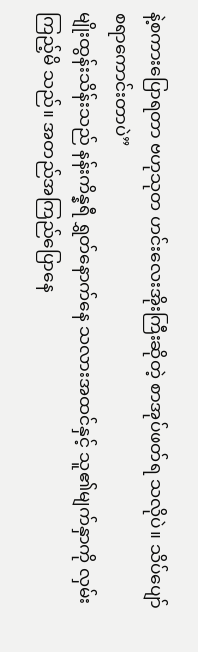နဲ့စကားပြောရတာ ဗဟုသုတ ဟင်းလေးအိုးကြီးဆိုတဲ့ စာအုပ်ဖတ်ရ သလိုပဲ။ သိပ်ပျော်စရာကောင်းတာပဲ”
မျိုးထွန်းသိန်းသည် နန်းကိန္နရီ ရွှတ်နောက်နေ သလားအထင်နှင့် သူ၏မျက်နှာကို လှမ်းကြည့်မိ သည်။ အတည်အကြည်ပြောနေ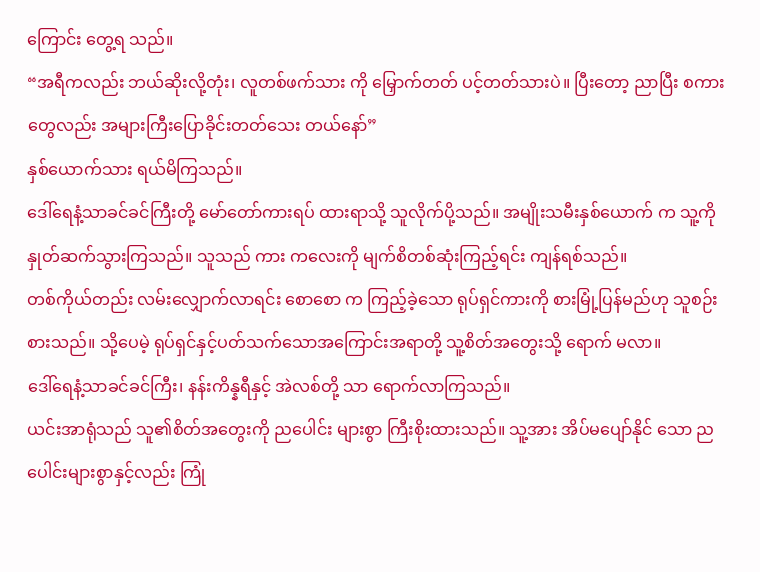ကြောင်း တွေ့ရ သည်။
“အရီကလည်း ဘယ်ဆိုးလို့တုံး၊ လူတစ်ဖက်သား ကို မြှောက်တတ် ပင့်တတ်သားပဲ။ ပြီးတော့ ညာပြီး စကားတွေလည်း အများကြီးပြောခိုင်းတတ်သေး တယ်နော်”
နှစ်ယောက်သား ရယ်မိကြသည်။
ဒေါ်ရေနံ့သာခင်ခင်ကြီးတို့ မော်တော်ကားရပ် ထားရာသို့ သူလိုက်ပို့သည်။ အမျိုးသမီးနှစ်ယောက် က သူ့ကို နှုတ်ဆက်သွားကြသည်။ သူသည် ကား ကလေးကို မျက်စိတစ်ဆုံးကြည့်ရင်း ကျန်ရစ်သည်။
တစ်ကိုယ်တည်း လမ်းလျှောက်လာရင်း စောစော က ကြည့်ခဲ့သော ရုပ်ရှင်ကားကို စားမြုံ့ပြန်မည်ဟု သူစဉ်းစားသည်။ သို့ပေမဲ့ ရုပ်ရှင်နှင့်ပတ်သက်သောအကြောင်းအရာတို့ သူ့စိတ်အတွေးသို့ ရောက် မလာ။
ဒေါ်ရေနံ့သာခင်ခင်ကြီး၊ နန်းကိန္နရီနှင့် အဲလစ်တို့ သာ ရောက်လာကြသည်။
ယင်းအာရုံသည် သူ၏စိတ်အတွေးကို ညပေါင်း များစွာ ကြီးစိုးထားသည်။ သူ့အား အိပ်မပျော်နိုင် သော ညပေါင်းများစွာနှင့်လည်း ကြုံ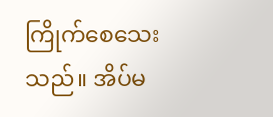ကြိုက်စေသေး သည်။ အိပ်မ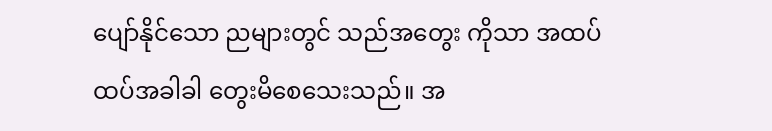ပျော်နိုင်သော ညများတွင် သည်အတွေး ကိုသာ အထပ်ထပ်အခါခါ တွေးမိစေသေးသည်။ အ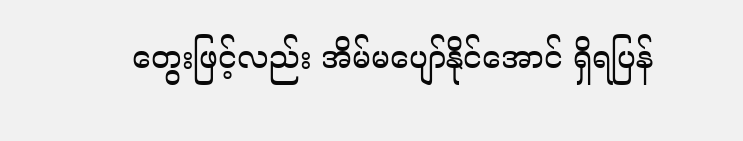တွေးဖြင့်လည်း အိမ်မပျော်နိုင်အောင် ရှိရပြန်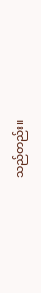သည်တည်း။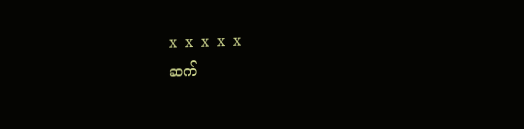x  x  x  x  x
ဆက်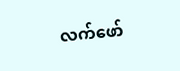လက်ဖော်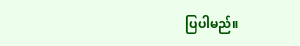ပြပါမည်။